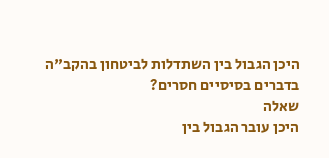היכן הגבול בין השתדלות לביטחון בהקב"ה בדברים בסיסיים חסרים?
שאלה
היכן עובר הגבול בין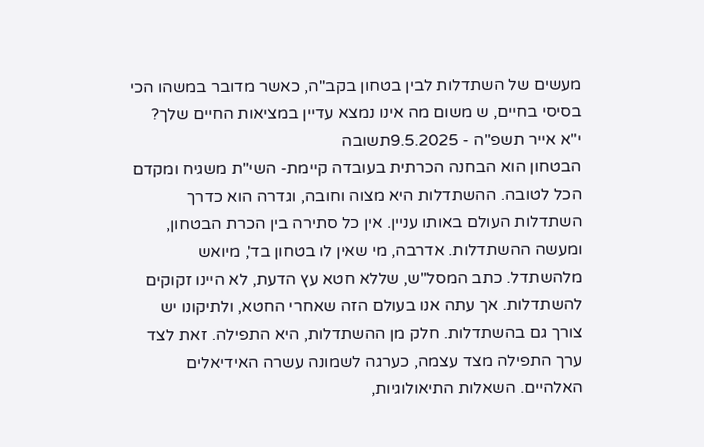מעשים של השתדלות לבין בטחון בקב"ה, כאשר מדובר במשהו הכי בסיסי בחיים, ש משום מה אינו נמצא עדיין במציאות החיים שלך?
י"א אייר תשפ"ה - 9.5.2025תשובה
הבטחון הוא הבחנה הכרתית בעובדה קיימת- השי"ת משגיח ומקדם הכל לטובה. ההשתדלות היא מצוה וחובה, וגדרה הוא כדרך השתדלות העולם באותו עניין. אין כל סתירה בין הכרת הבטחון, ומעשה ההשתדלות. אדרבה, מי שאין לו בטחון בד', מיואש מלהשתדל. כתב המסל"ש, שללא חטא עץ הדעת, לא היינו זקוקים להשתדלות. אך עתה אנו בעולם הזה שאחרי החטא, ולתיקונו יש צורך גם בהשתדלות. חלק מן ההשתדלות, היא התפילה. זאת לצד ערך התפילה מצד עצמה, כערגה לשמונה עשרה האידיאלים האלהיים. השאלות התיאולוגיות,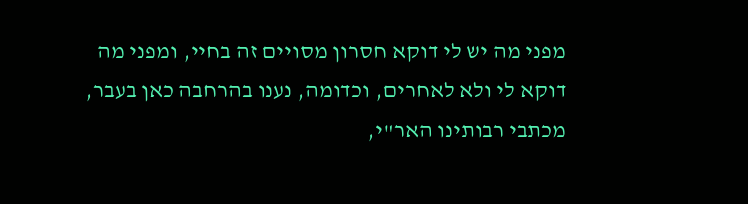מפני מה יש לי דוקא חסרון מסויים זה בחיי, ומפני מה דוקא לי ולא לאחרים, וכדומה, נענו בהרחבה כאן בעבר, מכתבי רבותינו האר"י,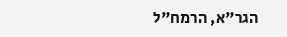הגר"א, הרמח"ל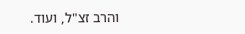והרב זצ"ל, ועוד.